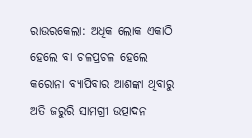ରାଉରକେଲା: ଅଧିକ ଲୋକ ଏକାଠି ହେଲେ ବା ଚଳପ୍ରଚଳ ହେଲେ କରୋନା ବ୍ୟାପିବାର ଆଶଙ୍କା ଥିବାରୁ ଅତି ଜରୁରି ସାମଗ୍ରୀ ଉତ୍ପାଦନ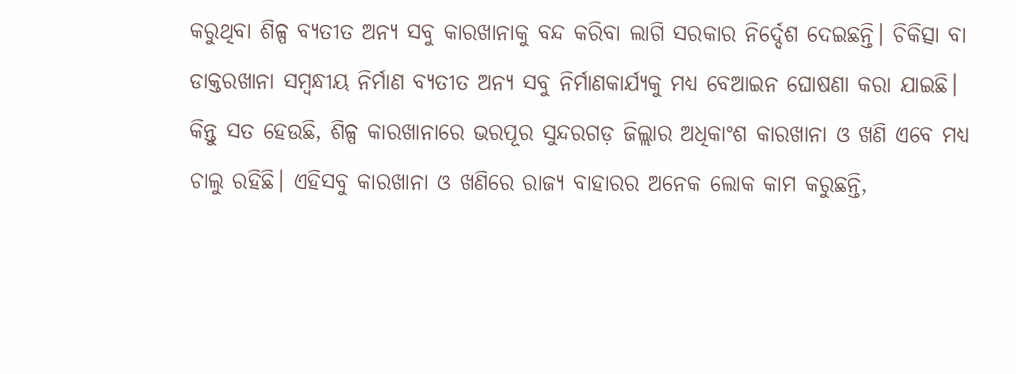କରୁଥିବା ଶିଳ୍ପ ବ୍ୟତୀତ ଅନ୍ୟ ସବୁ କାରଖାନାକୁ ବନ୍ଦ କରିବା ଲାଗି ସରକାର ନିର୍ଦ୍ଦେଶ ଦେଇଛନ୍ତି। ଚିକିତ୍ସା ବା ଡାକ୍ତରଖାନା ସମ୍ବନ୍ଧୀୟ ନିର୍ମାଣ ବ୍ୟତୀତ ଅନ୍ୟ ସବୁ ନିର୍ମାଣକାର୍ଯ୍ୟକୁ ମଧ୍ୟ ବେଆଇନ ଘୋଷଣା କରା ଯାଇଛି। କିନ୍ତୁ ସତ ହେଉଛି, ଶିଳ୍ପ କାରଖାନାରେ ଭରପୂର ସୁନ୍ଦରଗଡ଼ ଜିଲ୍ଲାର ଅଧିକାଂଶ କାରଖାନା ଓ ଖଣି ଏବେ ମଧ୍ୟ ଚାଲୁ ରହିଛି। ଏହିସବୁ କାରଖାନା ଓ ଖଣିରେ ରାଜ୍ୟ ବାହାରର ଅନେକ ଲୋକ କାମ କରୁଛନ୍ତି,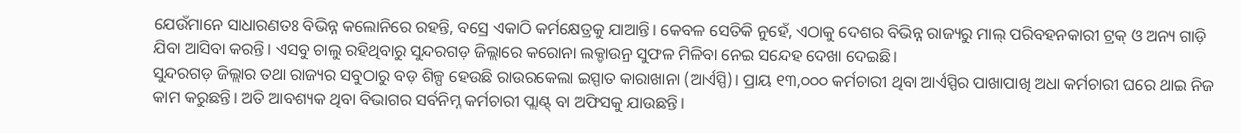ଯେଉଁମାନେ ସାଧାରଣତଃ ବିଭିନ୍ନ କଲୋନିରେ ରହନ୍ତି, ବସ୍ରେ ଏକାଠି କର୍ମକ୍ଷେତ୍ରକୁ ଯାଆନ୍ତି। କେବଳ ସେତିକି ନୁହେଁ, ଏଠାକୁ ଦେଶର ବିଭିନ୍ନ ରାଜ୍ୟରୁ ମାଲ୍ ପରିବହନକାରୀ ଟ୍ରକ୍ ଓ ଅନ୍ୟ ଗାଡ଼ି ଯିବା ଆସିବା କରନ୍ତି। ଏସବୁ ଚାଲୁ ରହିଥିବାରୁ ସୁନ୍ଦରଗଡ଼ ଜିଲ୍ଲାରେ କରୋନା ଲକ୍ଡାଉନ୍ର ସୁଫଳ ମିଳିବା ନେଇ ସନ୍ଦେହ ଦେଖା ଦେଇଛି।
ସୁନ୍ଦରଗଡ଼ ଜିଲ୍ଲାର ତଥା ରାଜ୍ୟର ସବୁଠାରୁ ବଡ଼ ଶିଳ୍ପ ହେଉଛି ରାଉରକେଲା ଇସ୍ପାତ କାରାଖାନା (ଆର୍ଏସ୍ପି)। ପ୍ରାୟ ୧୩,୦୦୦ କର୍ମଚାରୀ ଥିବା ଆର୍ଏସ୍ପିର ପାଖାପାଖି ଅଧା କର୍ମଚାରୀ ଘରେ ଥାଇ ନିଜ କାମ କରୁଛନ୍ତି। ଅତି ଆବଶ୍ୟକ ଥିବା ବିଭାଗର ସର୍ବନିମ୍ନ କର୍ମଚାରୀ ପ୍ଲାଣ୍ଟ୍ ବା ଅଫିସକୁ ଯାଉଛନ୍ତି।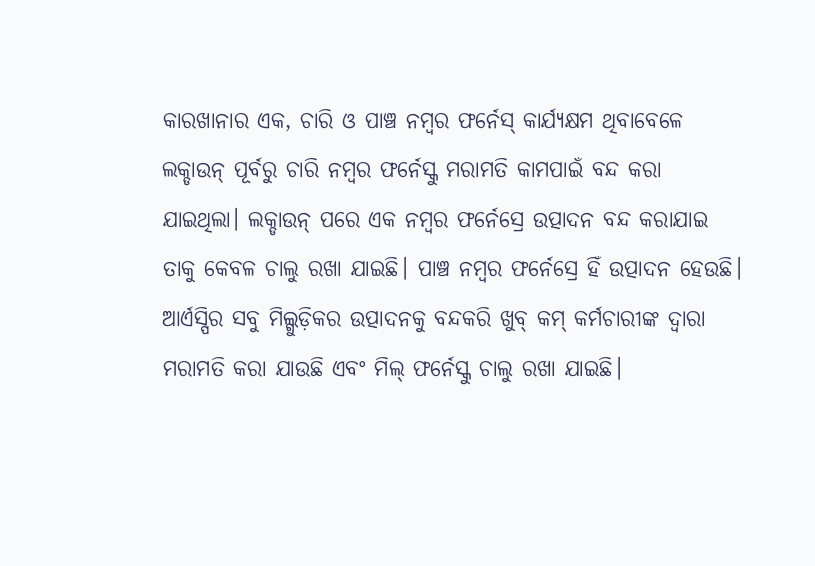କାରଖାନାର ଏକ, ଚାରି ଓ ପାଞ୍ଚ ନମ୍ବର ଫର୍ନେସ୍ କାର୍ଯ୍ୟକ୍ଷମ ଥିବାବେଳେ ଲକ୍ଡାଉନ୍ ପୂର୍ବରୁ ଚାରି ନମ୍ବର ଫର୍ନେସ୍କୁ ମରାମତି କାମପାଇଁ ବନ୍ଦ କରା ଯାଇଥିଲା। ଲକ୍ଡାଉନ୍ ପରେ ଏକ ନମ୍ବର ଫର୍ନେସ୍ରେ ଉତ୍ପାଦନ ବନ୍ଦ କରାଯାଇ ତାକୁ କେବଳ ଚାଲୁ ରଖା ଯାଇଛି। ପାଞ୍ଚ ନମ୍ବର ଫର୍ନେସ୍ରେ ହିଁ ଉତ୍ପାଦନ ହେଉଛି। ଆର୍ଏସ୍ପିର ସବୁ ମିଲ୍ଗୁଡ଼ିକର ଉତ୍ପାଦନକୁ ବନ୍ଦକରି ଖୁବ୍ କମ୍ କର୍ମଚାରୀଙ୍କ ଦ୍ବାରା ମରାମତି କରା ଯାଉଛି ଏବଂ ମିଲ୍ ଫର୍ନେସ୍କୁ ଚାଲୁ ରଖା ଯାଇଛି।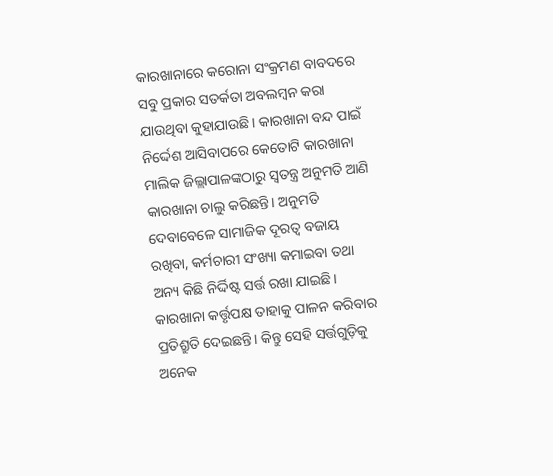କାରଖାନାରେ କରୋନା ସଂକ୍ରମଣ ବାବଦରେ ସବୁ ପ୍ରକାର ସତର୍କତା ଅବଲମ୍ବନ କରା ଯାଉଥିବା କୁହାଯାଉଛି। କାରଖାନା ବନ୍ଦ ପାଇଁ ନିର୍ଦ୍ଦେଶ ଆସିବାପରେ କେତୋଟି କାରଖାନା ମାଲିକ ଜିଲ୍ଲାପାଳଙ୍କଠାରୁ ସ୍ବତନ୍ତ୍ର ଅନୁମତି ଆଣି କାରଖାନା ଚାଲୁ କରିଛନ୍ତି। ଅନୁମତି ଦେବାବେଳେ ସାମାଜିକ ଦୂରତ୍ବ ବଜାୟ ରଖିବା, କର୍ମଚାରୀ ସଂଖ୍ୟା କମାଇବା ତଥା ଅନ୍ୟ କିଛି ନିର୍ଦ୍ଦିଷ୍ଟ ସର୍ତ୍ତ ରଖା ଯାଇଛି। କାରଖାନା କର୍ତ୍ତୃପକ୍ଷ ତାହାକୁ ପାଳନ କରିବାର ପ୍ରତିଶ୍ରୁତି ଦେଇଛନ୍ତି। କିନ୍ତୁ ସେହି ସର୍ତ୍ତଗୁଡ଼ିକୁ ଅନେକ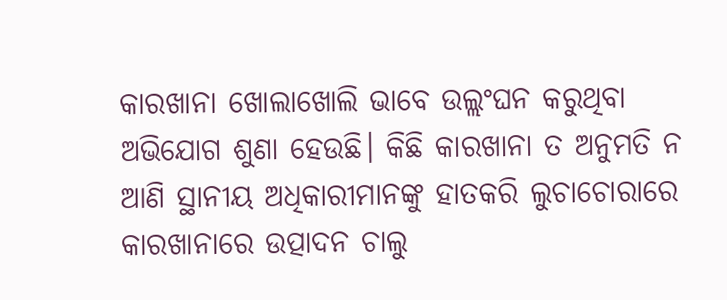କାରଖାନା ଖୋଲାଖୋଲି ଭାବେ ଉଲ୍ଲଂଘନ କରୁଥିବା ଅଭିଯୋଗ ଶୁଣା ହେଉଛି। କିଛି କାରଖାନା ତ ଅନୁମତି ନ ଆଣି ସ୍ଥାନୀୟ ଅଧିକାରୀମାନଙ୍କୁ ହାତକରି ଲୁଚାଚୋରାରେ କାରଖାନାରେ ଉତ୍ପାଦନ ଚାଲୁ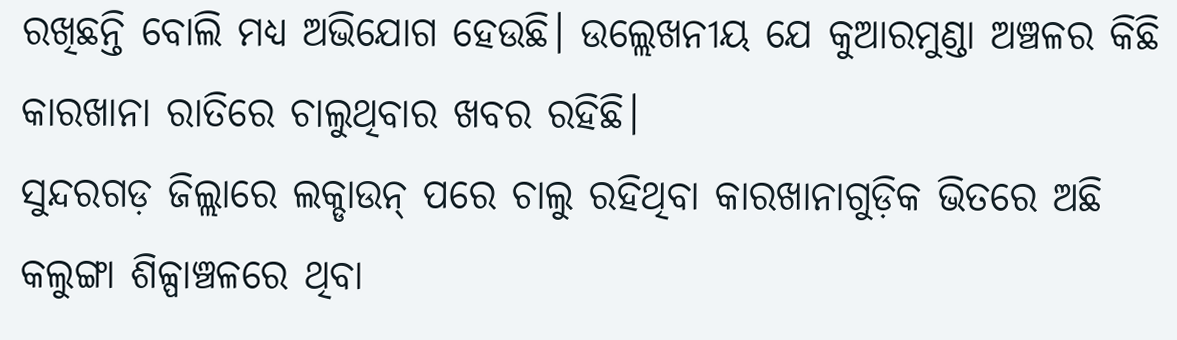ରଖିଛନ୍ତି ବୋଲି ମଧ୍ୟ ଅଭିଯୋଗ ହେଉଛି। ଉଲ୍ଲେଖନୀୟ ଯେ କୁଆରମୁଣ୍ଡା ଅଞ୍ଚଳର କିଛି କାରଖାନା ରାତିରେ ଚାଲୁଥିବାର ଖବର ରହିଛି।
ସୁନ୍ଦରଗଡ଼ ଜିଲ୍ଲାରେ ଲକ୍ଡାଉନ୍ ପରେ ଚାଲୁ ରହିଥିବା କାରଖାନାଗୁଡ଼ିକ ଭିତରେ ଅଛି କଲୁଙ୍ଗା ଶିଳ୍ପାଞ୍ଚଳରେ ଥିବା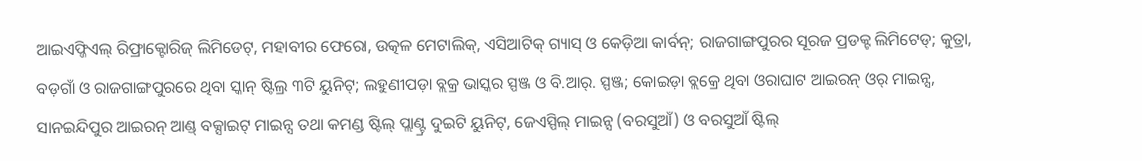ଆଇଏଫ୍ଜିଏଲ୍ ରିଫ୍ରାକ୍ଟୋରିଜ୍ ଲିମିଡେଟ୍, ମହାବୀର ଫେରୋ, ଉତ୍କଳ ମେଟାଲିକ୍, ଏସିଆଟିକ୍ ଗ୍ୟାସ୍ ଓ କେଡ଼ିଆ କାର୍ବନ୍; ରାଜଗାଙ୍ଗପୁରର ସୂରଜ ପ୍ରଡକ୍ଟ ଲିମିଟେଡ୍; କୁତ୍ରା, ବଡ଼ଗାଁ ଓ ରାଜଗାଙ୍ଗପୁରରେ ଥିବା ସ୍କାନ୍ ଷ୍ଟିଲ୍ର ୩ଟି ୟୁନିଟ୍; ଲହୁଣୀପଡ଼ା ବ୍ଲକ୍ର ଭାସ୍କର ସ୍ପଞ୍ଜ ଓ ବି.ଆର୍. ସ୍ପଞ୍ଜ; କୋଇଡ଼ା ବ୍ଲକ୍ରେ ଥିବା ଓରାଘାଟ ଆଇରନ୍ ଓର୍ ମାଇନ୍ସ, ସାନଇନ୍ଦିପୁର ଆଇରନ୍ ଆଣ୍ଡ୍ ବକ୍ସାଇଟ୍ ମାଇନ୍ସ ତଥା କମଣ୍ଡ ଷ୍ଟିଲ୍ ପ୍ଲାଣ୍ଟ୍ର ଦୁଇଟି ୟୁନିଟ୍, ଜେଏସ୍ପିଲ୍ ମାଇନ୍ସ (ବରସୁଆଁ) ଓ ବରସୁଆଁ ଷ୍ଟିଲ୍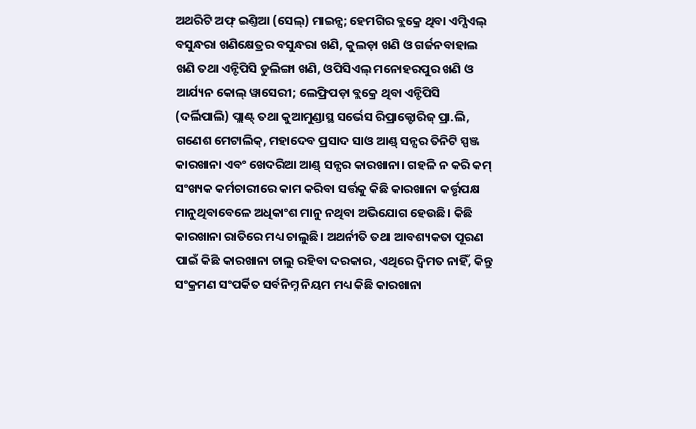ଅଥରିଟି ଅଫ୍ ଇଣ୍ତିଆ (ସେଲ୍) ମାଇନ୍ସ; ହେମଗିର ବ୍ଲକ୍ରେ ଥିବା ଏମ୍ସିଏଲ୍ ବସୁନ୍ଧରା ଖଣିକ୍ଷେତ୍ରର ବସୁନ୍ଧରା ଖଣି, କୁଲଡ଼ା ଖଣି ଓ ଗର୍ଜନବାହାଲ ଖଣି ତଥା ଏନ୍ଟିପିସି ଡୁଲିଙ୍ଗା ଖଣି, ଓପିସିଏଲ୍ ମନୋହରପୁର ଖଣି ଓ ଆର୍ଯ୍ୟନ କୋଲ୍ ୱାସେରୀ; ଲେଫ୍ରିପଡ଼ା ବ୍ଲକ୍ରେ ଥିବା ଏନ୍ଟିପିସି (ଦର୍ଲିପାଲି) ପ୍ଲାଣ୍ଟ୍ ତଥା କୁଆମୁଣ୍ଡାସ୍ଥ ସର୍ଭେସ ରିପ୍ରାକ୍ଟୋରିଜ୍ ପ୍ରା.ଲି, ଗଣେଶ ମେଟାଲିକ୍, ମହାଦେବ ପ୍ରସାଦ ସାଓ ଆଣ୍ଡ୍ ସନ୍ସର ତିନିଟି ସ୍ପଞ୍ଜ କାରଖାନା ଏବଂ ଖେଦରିଆ ଆଣ୍ଡ୍ ସନ୍ସର କାରଖାନା। ଗହଳି ନ କରି କମ୍ ସଂଖ୍ୟକ କର୍ମଚାରୀରେ କାମ କରିବା ସର୍ତ୍ତକୁ କିଛି କାରଖାନା କର୍ତ୍ତୃପକ୍ଷ ମାନୁଥିବାବେଳେ ଅଧିକାଂଶ ମାନୁ ନଥିବା ଅଭିଯୋଗ ହେଉଛି। କିଛି କାରଖାନା ରାତିରେ ମଧ୍ୟ ଚାଲୁଛି। ଅଥର୍ନୀତି ତଥା ଆବଶ୍ୟକତା ପୂରଣ ପାଇଁ କିଛି କାରଖାନା ଚାଲୁ ରହିବା ଦରକାର, ଏଥିରେ ଦ୍ବିମତ ନାହିଁ, କିନ୍ତୁ ସଂକ୍ରମଣ ସଂପର୍କିତ ସର୍ବନିମ୍ନ ନିୟମ ମଧ୍ୟ କିଛି କାରଖାନା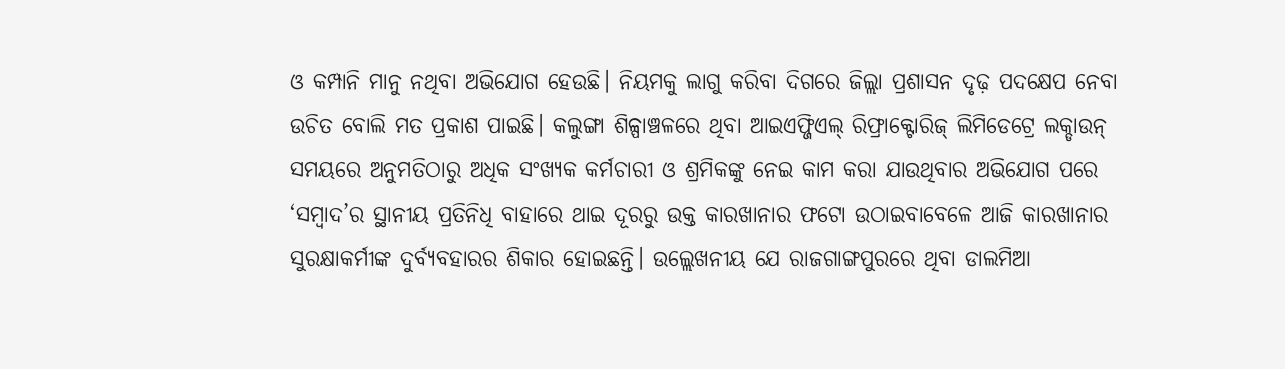ଓ କମ୍ପାନି ମାନୁ ନଥିବା ଅଭିଯୋଗ ହେଉଛି। ନିୟମକୁ ଲାଗୁ କରିବା ଦିଗରେ ଜିଲ୍ଲା ପ୍ରଶାସନ ଦୃଢ଼ ପଦକ୍ଷେପ ନେବା ଉଚିତ ବୋଲି ମତ ପ୍ରକାଶ ପାଇଛି। କଲୁଙ୍ଗା ଶିଳ୍ପାଞ୍ଚଳରେ ଥିବା ଆଇଏଫ୍ଜିଏଲ୍ ରିଫ୍ରାକ୍ଟୋରିଜ୍ ଲିମିଡେଟ୍ରେ ଲକ୍ଡାଉନ୍ ସମୟରେ ଅନୁମତିଠାରୁ ଅଧିକ ସଂଖ୍ୟକ କର୍ମଚାରୀ ଓ ଶ୍ରମିକଙ୍କୁ ନେଇ କାମ କରା ଯାଉଥିବାର ଅଭିଯୋଗ ପରେ ‘ସମ୍ବାଦ’ର ସ୍ଥାନୀୟ ପ୍ରତିନିଧି ବାହାରେ ଥାଇ ଦୂରରୁ ଉକ୍ତ କାରଖାନାର ଫଟୋ ଉଠାଇବାବେଳେ ଆଜି କାରଖାନାର ସୁରକ୍ଷାକର୍ମୀଙ୍କ ଦୁର୍ବ୍ୟବହାରର ଶିକାର ହୋଇଛନ୍ତି। ଉଲ୍ଲେଖନୀୟ ଯେ ରାଜଗାଙ୍ଗପୁରରେ ଥିବା ଡାଲମିଆ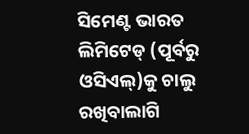ସିମେଣ୍ଟ ଭାରତ ଲିମିଟେଡ୍ (ପୂର୍ବରୁ ଓସିଏଲ୍)କୁ ଚାଲୁ ରଖିବାଲାଗି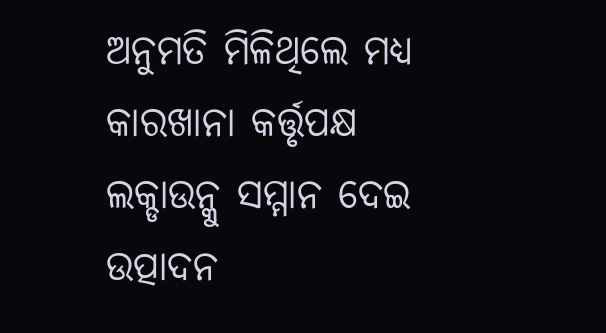ଅନୁମତି ମିଳିଥିଲେ ମଧ୍ୟ କାରଖାନା କର୍ତ୍ତୃପକ୍ଷ ଲକ୍ଡାଉନ୍କୁ ସମ୍ମାନ ଦେଇ ଉତ୍ପାଦନ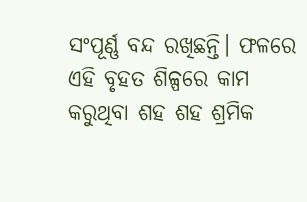ସଂପୂର୍ଣ୍ଣ ବନ୍ଦ ରଖିଛନ୍ତି। ଫଳରେ ଏହି ବୃହତ ଶିଳ୍ପରେ କାମ କରୁଥିବା ଶହ ଶହ ଶ୍ରମିକ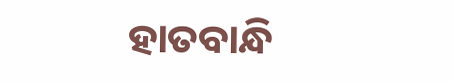ହାତବାନ୍ଧି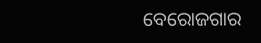ବେରୋଜଗାର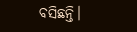ବସିଛନ୍ତି।